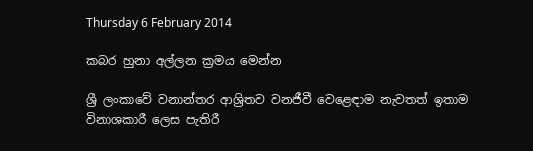Thursday 6 February 2014

කබර හුනා අල්ලන ක්‍රමය මෙන්න

ශ්‍රී ලංකාවේ වනාන්තර ආශ්‍රිතව වනජීවී වෙළෙඳාම නැවතත් ඉතාම විනාශකාරී ලෙස පැතිරී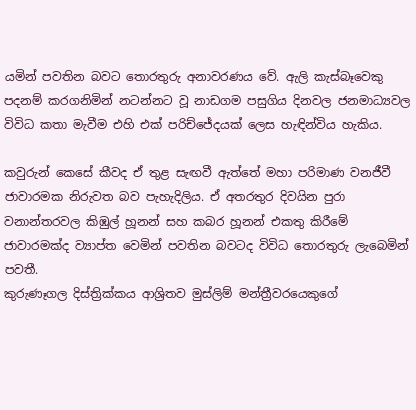යමින් පවතින බවට තොරතුරු අනාවරණය වේ. ඇලි කැස්බෑවෙකු පදනම් කරගනිමින් නටන්නට වූ නාඩගම පසුගිය දිනවල ජනමාධ්‍යවල විවිධ කතා මැවීම එහි එක් පරිච්ජේදයක් ලෙස හැඳින්විය හැකිය.

කවුරුන් කෙසේ කීවද ඒ තුළ සැඟවී ඇත්තේ මහා පරිමාණ වනජීවී ජාවාරමක නිරුවත බව පැහැදිලිය. ඒ අතරතුර දිවයින පුරා වනාන්තරවල කිඹුල් හූනන් සහ කබර හූනන් එකතු කිරීමේ ජාවාරමක්ද ව්‍යාප්ත වෙමින් පවතින බවටද විවිධ තොරතුරු ලැබෙමින් පවතී.
කුරුණෑගල දිස්ත්‍රික්කය ආශ්‍රිතව මුස්ලිම් මන්ත්‍රීවරයෙකුගේ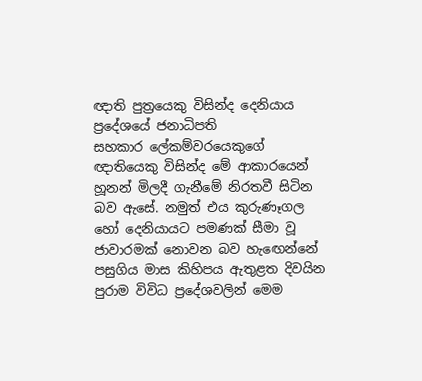ඥාති පුත්‍රයෙකු විසින්ද දෙනියාය ප්‍රදේශයේ ජනාධිපති සහකාර ‍ලේකම්වරයෙකුගේ ඥාතියෙකු විසින්ද මේ ආකාරයෙන් හූනන් මිලදී ගැනීමේ නිරතවී සිටින බව ඇසේ. නමුත් එය කුරුණෑගල හෝ දෙනියායට පමණක් සීමා වූ ජාවාරමක් නොවන බව හැඟෙන්නේ පසුගිය මාස කිහිපය ඇතුළත දිවයින පුරාම විවිධ ප්‍රදේශවලින් මෙම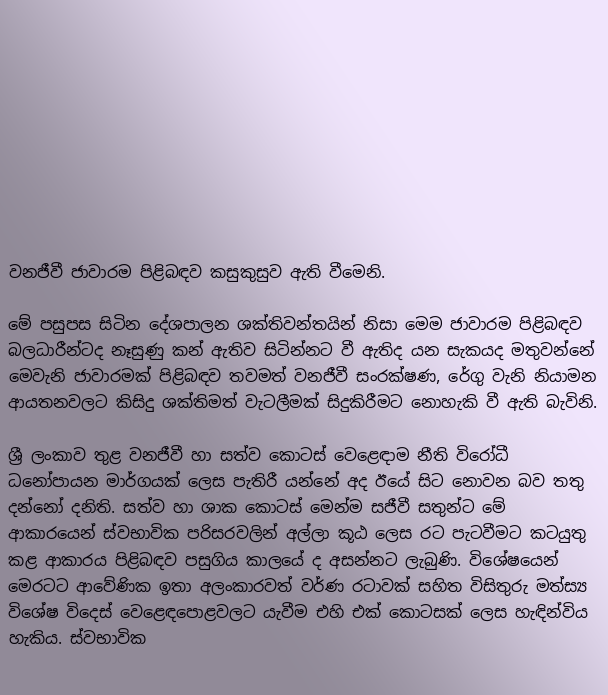වනජීවී ජාවාරම පිළිබඳව කසුකුසුව ඇති වීමෙනි.

මේ පසුපස සිටින දේශපාලන ශක්තිවන්තයින් නිසා මෙම ජාවාරම පිළිබඳව බලධාරීන්ටද නෑසුණු කන් ඇතිව සිටින්නට වී ඇතිද යන සැකයද මතුවන්නේ මෙවැනි ජාවාරමක් පිළිබඳව තවමත් වනජීවී සංරක්ෂණ, රේගු වැනි නියාමන ආයතනවලට කිසිදු ශක්තිමත් වැටලීමක් සිදුකිරීමට නොහැකි වී ඇති බැවිනි.

ශ්‍රී ලංකාව තුළ වනජීවී හා සත්ව කොටස් වෙළෙඳාම නීති විරෝධී ධනෝපායන මාර්ගයක් ලෙස පැතිරී යන්නේ අද ඊයේ සිට නොවන බව තතු දන්නෝ දනිති. සත්ව හා ශාක කොටස් මෙන්ම සජීවී සතුන්ට මේ ආකාරයෙන් ස්වභාවික පරිසරවලින් අල්ලා කූඨ ලෙස රට පැටවීමට කටයුතු කළ ආකාරය පිළිබඳව පසුගිය කාලයේ ද අසන්නට ලැබුණි. විශේෂයෙන් මෙරටට ආවේණික ඉතා අලංකාරවත් වර්ණ රටාවක් සහිත විසිතුරු මත්ස්‍ය විශේෂ විදෙස් වෙළෙඳ‍පොළවලට යැවීම එහි එක් කොටසක් ලෙස හැඳින්විය හැකිය. ස්වභාවික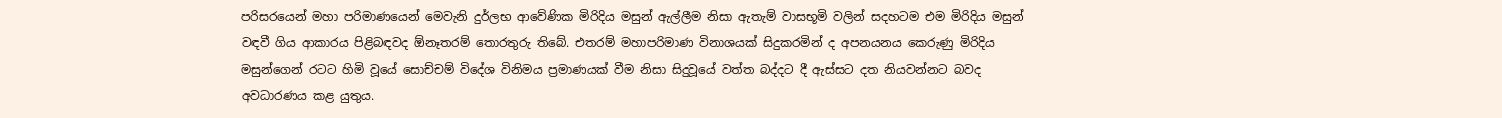පරිසරයෙන් මහා පරිමාණයෙන් මෙවැනි දුර්ලභ ආවේණික මිරිදිය මසුන් ඇල්ලීම නිසා ඇතැම් වාසභූමි වලින් සදහටම එම මිරිදිය මසුන් වඳවී ගිය ආකාරය පිළිබඳවද ඕනෑතරම් තොරතුරු තිබේ. එතරම් මහාපරිමාණ විනාශයක් සිදුකරමින් ද අපනයනය කෙරුණු මිරිදිය මසුන්ගෙන් රටට හිමි වූයේ සොච්චම් විදේශ විනිමය ප්‍රමාණයක් වීම නිසා සිදුවූයේ වත්ත බද්දට දී ඇස්සට දත නියවන්නට බවද අවධාරණය කළ යුතුය.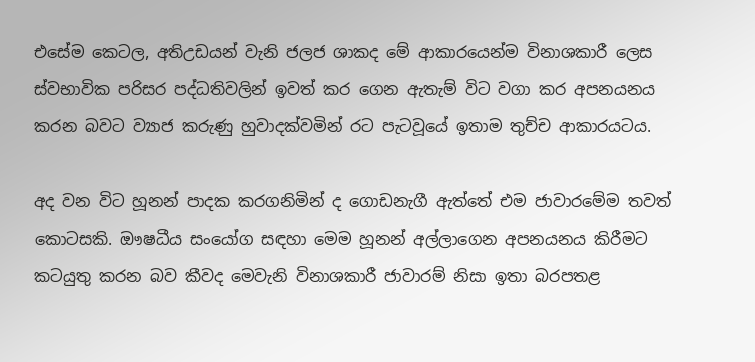එසේම කෙටල, අතිඋඩයන් වැනි ජලජ ශාකද මේ ආකාරයෙන්ම විනාශකාරී ලෙස ස්වභාවික පරිසර පද්ධතිවලින් ඉවත් කර ගෙන ඇතැම් විට වගා කර අපනයනය කරන බවට ව්‍යාජ කරුණු හුවාදක්වමින් රට පැටවූයේ ඉතාම තුච්ච ආකාරයටය.

අද වන විට හූනන් පාදක කරගනිමින් ද ගොඩනැගී ඇත්තේ එම ජාවාරමේම තවත් කොටසකි. ඖෂධීය සංයෝග සඳහා මෙම හූනන් අල්ලාගෙන අපනයනය කිරීමට කටයුතු කරන බව කීවද මෙවැනි විනාශකාරී ජාවාරම් නිසා ඉතා බරපතළ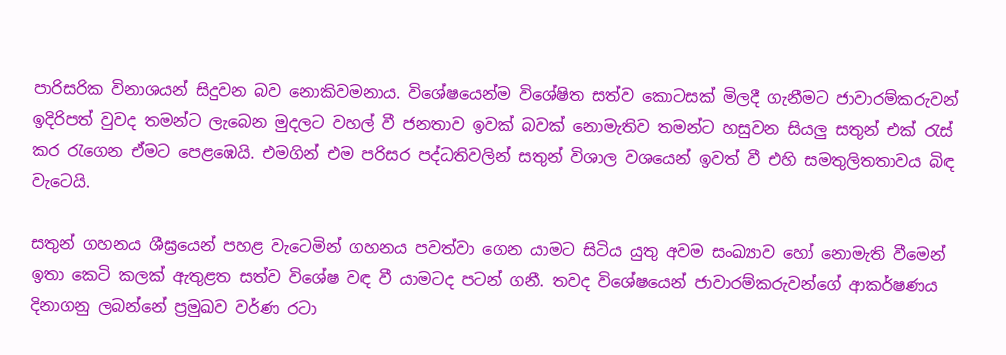පාරිසරික විනාශයන් සිදුවන බව නොකිවමනාය. විශේෂයෙන්ම විශේෂිත සත්ව කොටසක් මිලදී ගැනීමට ජාවාරම්කරුවන් ඉදිරිපත් වුවද තමන්ට ලැබෙන මුදලට වහල් වී ජනතාව ඉවක් බවක් නොමැතිව තමන්ට හසුවන සියලු සතුන් එක් රැස් කර රැගෙන ඒමට පෙළඹෙයි. එමගින් එම පරිසර පද්ධතිවලින් සතුන් විශාල වශයෙන් ඉවත් වී එහි සමතුලිතතාවය බිඳ වැටෙයි.

සතුන් ගහනය ශීඝ්‍රයෙන් පහළ වැටෙමින් ගහනය පවත්වා ගෙන යාමට සිටිය යුතු අවම සංඛ්‍යාව හෝ නොමැති වීමෙන් ඉතා කෙටි කලක් ඇතුළත සත්ව විශේෂ වඳ වී යාමටද පටන් ගනී. තවද විශේෂයෙන් ජාවාරම්කරුවන්ගේ ආකර්ෂණය දිනාගනු ලබන්නේ ප්‍රමුඛව වර්ණ රටා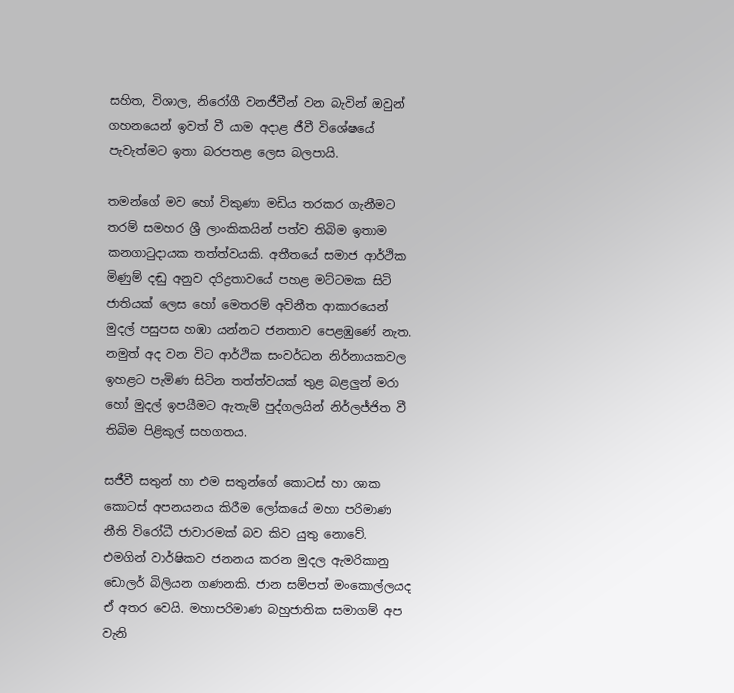සහිත, විශාල, නිරෝගී වනජීවීන් වන බැවින් ඔවුන් ගහනයෙන් ඉවත් වී යාම අදාළ ජීවී විශේෂයේ පැවැත්මට ඉතා බරපතළ ලෙස බලපායි.

තමන්ගේ මව හෝ විකුණා මඩිය තරකර ගැනීමට තරම් සමහර ශ්‍රී ලාංකිකයින් පත්ව තිබිම ඉතාම කනගාටුදායක තත්ත්වයකි. අතීතයේ සමාජ ආර්ථික මිණුම් දඬු අනුව දරිද්‍රතාවයේ පහළ මට්ටමක සිටි ජාතියක් ලෙස හෝ මෙතරම් අවිනීත ආකාරයෙන් මුදල් පසුපස හඹා යන්නට ජනතාව පෙළඹුණේ නැත. නමුත් අද වන විට ආර්ථික සංවර්ධන නිර්නායකවල ඉහළට පැමිණ සිටින තත්ත්වයක් තුළ බළලුන් මරා හෝ මුදල් ඉපයීමට ඇතැම් පුද්ගලයින් නිර්ලජ්ජිත වී තිබිම පිළිකුල් සහගතය.

සජීවී සතුන් හා එම සතුන්ගේ කොටස් හා ශාක කොටස් අපනයනය කිරීම ලෝකයේ මහා පරිමාණ නීති විරෝධී ජාවාරමක් බව කිව යුතු නොවේ. එමගින් වාර්ෂිකව ජනනය කරන මුදල ඇමරිකානු ඩොලර් බිලියන ගණනකි. ජාන සම්පත් මංකොල්ලයද ඒ අතර වෙයි. මහාපරිමාණ බහුජාතික සමාගම් අප වැනි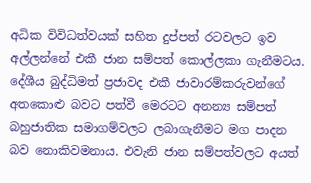අධික විවිධත්වයක් සහිත දුප්පත් රටවලට ඉව අල්ලන්නේ එකී ජාන සම්පත් කොල්ලකා ගැනීමටය. දේශීය බුද්ධිමත් ප්‍රජාවද එකී ජාවාරම්කරුවන්ගේ අතකොළු බවට පත්වී මෙරටට අනන්‍ය සම්පත් බහුජාතික සමාගම්වලට ලබාගැනීමට මග පාදන බව නොකිවමනාය. එවැනි ජාන සම්පත්වලට අයත්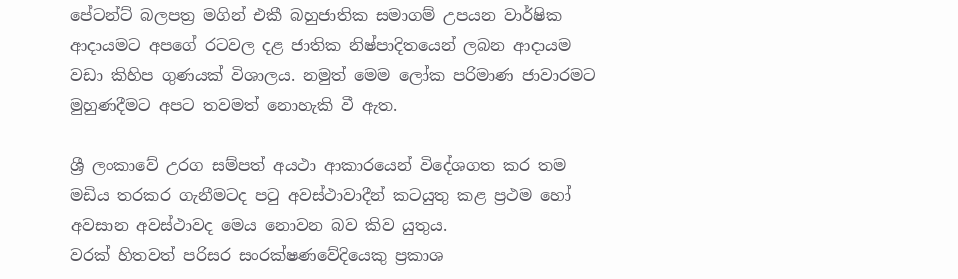පේටන්ට් බලපත්‍ර මගින් එකී බහුජාතික සමාගම් උපයන වාර්ෂික ආදායමට අපගේ රටවල දළ ජාතික නිෂ්පාදිතයෙන් ලබන ආදායම වඩා කිහිප ගුණයක් විශාලය. නමුත් මෙම ලෝක පරිමාණ ජාවාරමට මුහුණදීමට අපට තවමත් නොහැකි වී ඇත.

ශ්‍රී ලංකාවේ උරග සම්පත් අයථා ආකාරයෙන් විදේශගත කර තම මඩිය තරකර ගැනීමටද පටු අවස්ථාවාදීන් කටයුතු කළ ප්‍රථම හෝ අවසාන අවස්ථාවද මෙය නොවන බව කිව යුතුය.
වරක් හිතවත් පරිසර සංරක්ෂණවේදියෙකු ප්‍රකාශ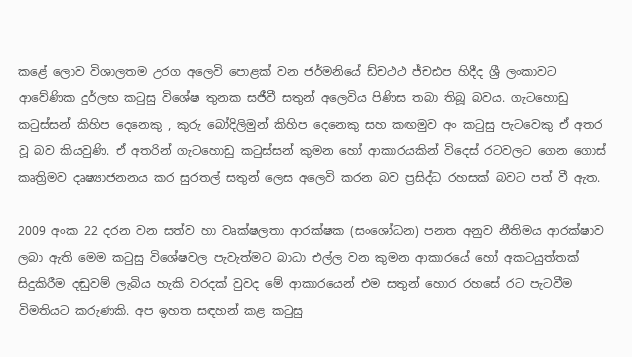කළේ ලොව විශාලතම උරග අලෙවි ‍පොළක් වන ජර්මනියේ ඩ්චථථ ජ්චඪප හිදීද ශ්‍රී ලංකාවට ආවේණික දුර්ලභ කටුසු විශේෂ තුනක සජීවී සතුන් අලෙවිය පිණිස තබා තිබූ බවය. ගැටහොඩු කටුස්සන් කිහිප දෙනෙකු , කුරු බෝදිලිමුන් කිහිප දෙනෙකු සහ කඟමුව අං කටුසු පැටවෙකු ඒ අතර වූ බව කියවුණි. ඒ අතරින් ගැටහොඩු කටුස්සන් කුමන හෝ ආකාරයකින් විදෙස් රටවලට ගෙන ගොස් කෘත්‍රිමව දෘෂ්‍යාජනනය කර සුරතල් සතුන් ලෙස අලෙවි කරන බව ප්‍රසිද්ධ රහසක් බවට පත් වී ඇත.

2009 අංක 22 දරන වන සත්ව හා වෘක්ෂලතා ආරක්ෂක (සංශෝධන) පනත අනුව නීතිමය ආරක්ෂාව ලබා ඇති මෙම කටුසු විශේෂවල පැවැත්මට බාධා එල්ල වන කුමන ආකාරයේ හෝ අකටයුත්තක් සිදුකිරීම දඬුවම් ලැබිය හැකි වරදක් වුවද මේ ආකාරයෙන් එම සතුන් හොර රහසේ රට පැටවීම විමතියට කරුණකි. අප ඉහත සඳහන් කළ කටුසු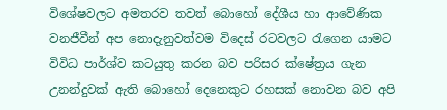විශේෂවලට අමතරව තවත් බොහෝ දේශීය හා ආවේණික වනජීවීන් අප නොදැනුවත්වම විදෙස් රටවලට රැගෙන යාමට විවිධ පාර්ශ්ව කටයුතු කරන බව පරිසර ක්ෂේත්‍රය ගැන උනන්දුවක් ඇති බොහෝ දෙනෙකුට රහසක් නොවන බව අපි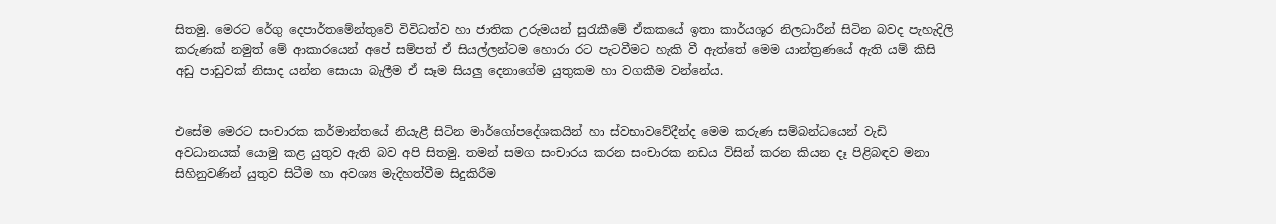සිතමු. මෙරට රේගු දෙපාර්තමේන්තුවේ විවිධත්ව හා ජාතික උරුමයන් සුරැකීමේ ඒකකයේ ඉතා කාර්යශූර නිලධාරීන් සිටින බවද පැහැදිලි කරුණක් නමුත් මේ ආකාරයෙන් අපේ සම්පත් ඒ සියල්ලන්ටම හොරා රට පැටවීමට හැකි වී ඇත්තේ මෙම යාන්ත්‍රණයේ ඇති යම් කිසි අඩු පාඩුවක් නිසාද යන්න සොයා බැලීම ඒ සෑම සියලු දෙනාගේම යුතුකම හා වගකීම වන්නේය.


එසේම මෙරට සංචාරක කර්මාන්තයේ නියැළී සිටින මාර්ගෝපදේශකයින් හා ස්වභාවවේදීන්ද මෙම කරුණ සම්බන්ධයෙන් වැඩි අවධානයක් යොමු කළ යුතුව ඇති බව අපි සිතමු. තමන් සමග සංචාරය කරන සංචාරක නඩය විසින් කරන කියන දෑ පිළිබඳව මනා සිහිනුවණින් යුතුව සිටීම හා අවශ්‍ය මැදිහත්වීම සිදුකිරීම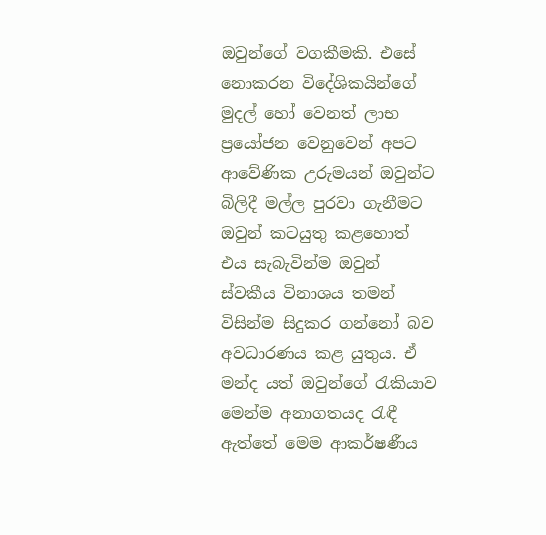ඔවුන්ගේ වගකීමකි. එසේ නොකරන විදේශිකයින්ගේ මුදල් හෝ වෙනත් ලාභ ප්‍රයෝජන වෙනුවෙන් අපට ආවේණික උරුමයන් ඔවුන්ට බිලිදී මල්ල පුරවා ගැනීමට ඔවුන් කටයුතු කළහොත් එය සැබැවින්ම ඔවුන් ස්වකීය විනාශය තමන් විසින්ම සිදුකර ගන්නෝ බව අවධාරණය කළ යුතුය. ඒ මන්ද යත් ඔවුන්ගේ රැකියාව මෙන්ම අනාගතයද රැඳී ඇත්තේ මෙම ආකර්ෂණීය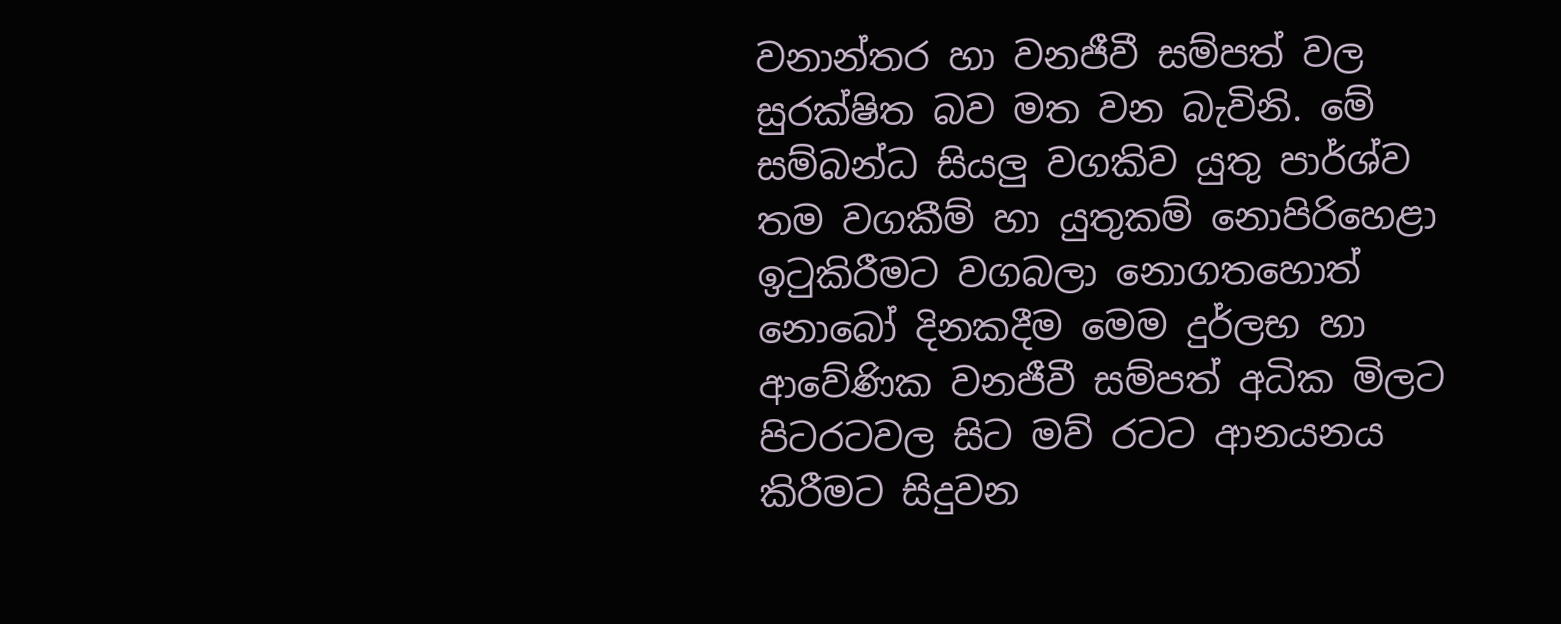වනාන්තර හා වනජීවී සම්පත් වල සුරක්ෂිත බව මත වන බැවිනි. මේ සම්බන්ධ සියලු වගකිව යුතු පාර්ශ්ව තම වගකීම් හා යුතුකම් නොපිරිහෙළා ඉටුකිරීමට වගබලා නොගතහොත් නොබෝ දිනකදීම මෙම දුර්ලභ හා ආවේණික වනජීවී සම්පත් අධික මිලට පිටරටවල සිට මව් රටට ආනයනය කිරීමට සිදුවන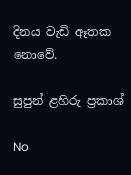දිනය වැඩි ඈතක නොවේ.

සුපුන් ළහිරු ප්‍රකාශ්

No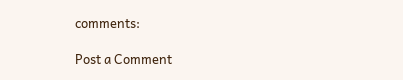comments:

Post a Comment